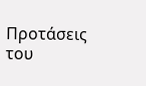Προτάσεις του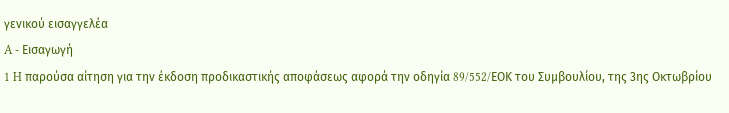γενικού εισαγγελέα
A - Εισαγωγή
1 H παρούσα αίτηση για την έκδοση προδικαστικής αποφάσεως αφορά την οδηγία 89/552/EΟΚ του Συμβουλίου, της 3ης Οκτωβρίου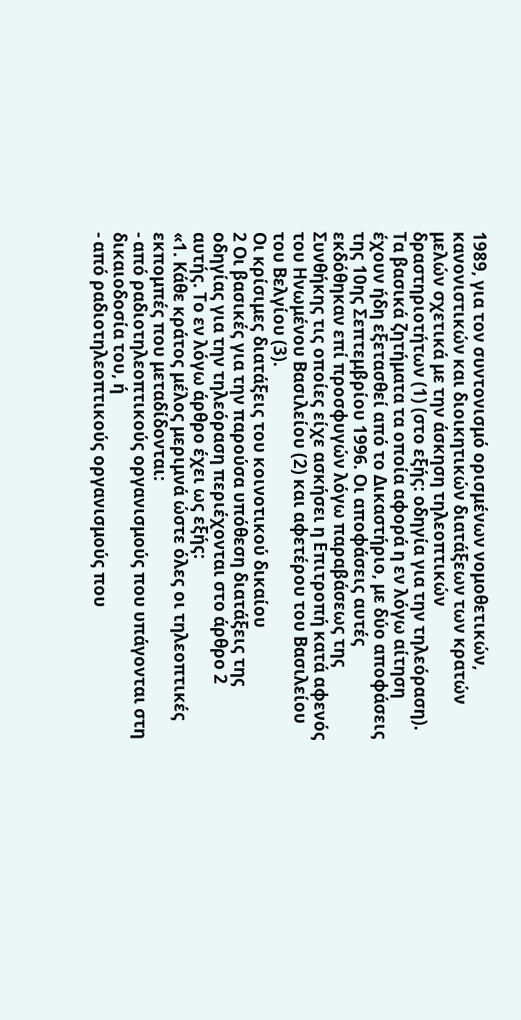1989, για τον συντονισμό ορισμένων νομοθετικών, κανονιστικών και διοικητικών διατάξεων των κρατών μελών σχετικά με την άσκηση τηλεοπτικών δραστηριοτήτων (1) (στο εξής: οδηγία για την τηλεόραση). Τα βασικά ζητήματα τα οποία αφορά η εν λόγω αίτηση έχουν ήδη εξετασθεί από το Δικαστήριο, με δύο αποφάσεις της 10ης Σεπτεμβρίου 1996. Οι αποφάσεις αυτές εκδόθηκαν επί προσφυγών λόγω παραβάσεως της Συνθήκης τις οποίες είχε ασκήσει η Επιτροπή κατά αφενός του Ηνωμένου Βασιλείου (2) και αφετέρου του Βασιλείου του Βελγίου (3).
Οι κρίσιμες διατάξεις του κοινοτικού δικαίου
2 Οι βασικές για την παρούσα υπόθεση διατάξεις της οδηγίας για την τηλεόραση περιέχονται στο άρθρο 2 αυτής. Το εν λόγω άρθρο έχει ως εξής:
«1. Κάθε κράτος μέλος μεριμνά ώστε όλες οι τηλεοπτικές εκπομπές που μεταδίδονται:
- από ραδιοτηλεοπτικούς οργανισμούς που υπάγονται στη δικαιοδοσία του, ή
- από ραδιοτηλεοπτικούς οργανισμούς που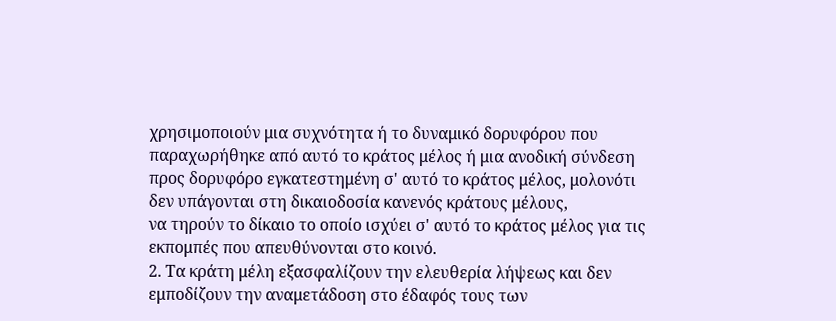χρησιμοποιούν μια συχνότητα ή το δυναμικό δορυφόρου που παραχωρήθηκε από αυτό το κράτος μέλος ή μια ανοδική σύνδεση προς δορυφόρο εγκατεστημένη σ' αυτό το κράτος μέλος, μολονότι δεν υπάγονται στη δικαιοδοσία κανενός κράτους μέλους,
να τηρούν το δίκαιο το οποίο ισχύει σ' αυτό το κράτος μέλος για τις εκπομπές που απευθύνονται στο κοινό.
2. Τα κράτη μέλη εξασφαλίζουν την ελευθερία λήψεως και δεν εμποδίζουν την αναμετάδοση στο έδαφός τους των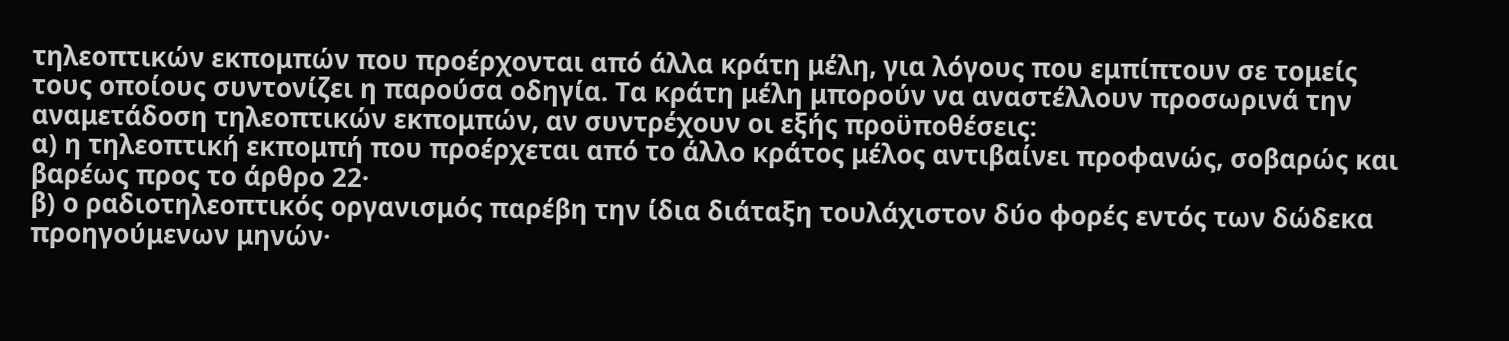τηλεοπτικών εκπομπών που προέρχονται από άλλα κράτη μέλη, για λόγους που εμπίπτουν σε τομείς τους οποίους συντονίζει η παρούσα οδηγία. Τα κράτη μέλη μπορούν να αναστέλλουν προσωρινά την αναμετάδοση τηλεοπτικών εκπομπών, αν συντρέχουν οι εξής προϋποθέσεις:
α) η τηλεοπτική εκπομπή που προέρχεται από το άλλο κράτος μέλος αντιβαίνει προφανώς, σοβαρώς και βαρέως προς το άρθρο 22·
β) ο ραδιοτηλεοπτικός οργανισμός παρέβη την ίδια διάταξη τουλάχιστον δύο φορές εντός των δώδεκα προηγούμενων μηνών·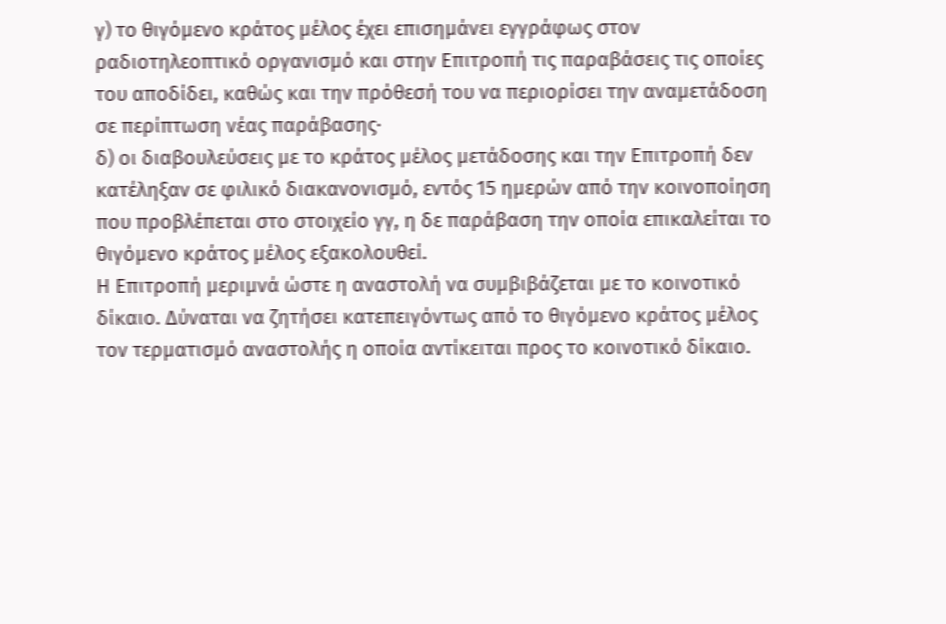γ) το θιγόμενο κράτος μέλος έχει επισημάνει εγγράφως στον ραδιοτηλεοπτικό οργανισμό και στην Επιτροπή τις παραβάσεις τις οποίες του αποδίδει, καθώς και την πρόθεσή του να περιορίσει την αναμετάδοση σε περίπτωση νέας παράβασης·
δ) οι διαβουλεύσεις με το κράτος μέλος μετάδοσης και την Επιτροπή δεν κατέληξαν σε φιλικό διακανονισμό, εντός 15 ημερών από την κοινοποίηση που προβλέπεται στο στοιχείο γγ, η δε παράβαση την οποία επικαλείται το θιγόμενο κράτος μέλος εξακολουθεί.
Η Επιτροπή μεριμνά ώστε η αναστολή να συμβιβάζεται με το κοινοτικό δίκαιο. Δύναται να ζητήσει κατεπειγόντως από το θιγόμενο κράτος μέλος τον τερματισμό αναστολής η οποία αντίκειται προς το κοινοτικό δίκαιο.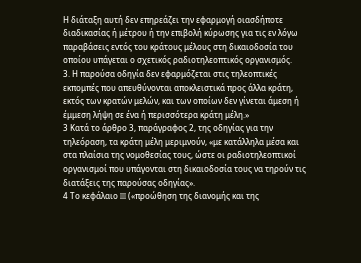Η διάταξη αυτή δεν επηρεάζει την εφαρμογή οιασδήποτε διαδικασίας ή μέτρου ή την επιβολή κύρωσης για τις εν λόγω παραβάσεις εντός του κράτους μέλους στη δικαιοδοσία του οποίου υπάγεται ο σχετικός ραδιοτηλεοπτικός οργανισμός.
3. Η παρούσα οδηγία δεν εφαρμόζεται στις τηλεοπτικές εκπομπές που απευθύνονται αποκλειστικά προς άλλα κράτη, εκτός των κρατών μελών, και των οποίων δεν γίνεται άμεση ή έμμεση λήψη σε ένα ή περισσότερα κράτη μέλη.»
3 Κατά το άρθρο 3, παράγραφος 2, της οδηγίας για την τηλεόραση, τα κράτη μέλη μεριμνούν, «με κατάλληλα μέσα και στα πλαίσια της νομοθεσίας τους, ώστε οι ραδιοτηλεοπτικοί οργανισμοί που υπάγονται στη δικαιοδοσία τους να τηρούν τις διατάξεις της παρούσας οδηγίας».
4 Το κεφάλαιο III («προώθηση της διανομής και της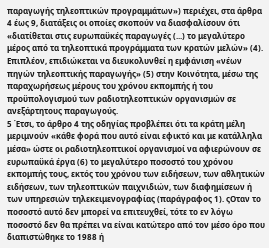παραγωγής τηλεοπτικών προγραμμάτων») περιέχει, στα άρθρα 4 έως 9, διατάξεις οι οποίες σκοπούν να διασφαλίσουν ότι «διατίθεται στις ευρωπαϋκές παραγωγές (...) το μεγαλύτερο μέρος από τα τηλεοπτικά προγράμματα των κρατών μελών» (4). Επιπλέον, επιδιώκεται να διευκολυνθεί η εμφάνιση «νέων πηγών τηλεοπτικής παραγωγής» (5) στην Κοινότητα, μέσω της παραχωρήσεως μέρους του χρόνου εκπομπής ή του προϋπολογισμού των ραδιοτηλεοπτικών οργανισμών σε ανεξάρτητους παραγωγούς.
5 Έτσι, το άρθρο 4 της οδηγίας προβλέπει ότι τα κράτη μέλη μεριμνούν «κάθε φορά που αυτό είναι εφικτό και με κατάλληλα μέσα» ώστε οι ραδιοτηλεοπτικοί οργανισμοί να αφιερώνουν σε ευρωπαϋκά έργα (6) το μεγαλύτερο ποσοστό του χρόνου εκπομπής τους, εκτός του χρόνου των ειδήσεων, των αθλητικών ειδήσεων, των τηλεοπτικών παιχνιδιών, των διαφημίσεων ή των υπηρεσιών τηλεκειμενογραφίας (παράγραφος 1). ςΟταν το ποσοστό αυτό δεν μπορεί να επιτευχθεί, τότε το εν λόγω ποσοστό δεν θα πρέπει να είναι κατώτερο από τον μέσο όρο που διαπιστώθηκε το 1988 ή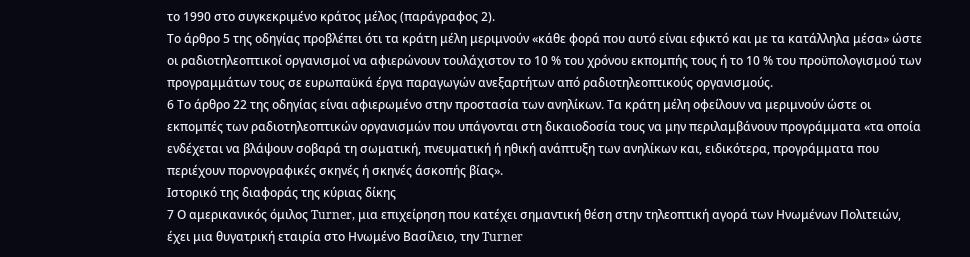το 1990 στο συγκεκριμένο κράτος μέλος (παράγραφος 2).
Το άρθρο 5 της οδηγίας προβλέπει ότι τα κράτη μέλη μεριμνούν «κάθε φορά που αυτό είναι εφικτό και με τα κατάλληλα μέσα» ώστε οι ραδιοτηλεοπτικοί οργανισμοί να αφιερώνουν τουλάχιστον το 10 % του χρόνου εκπομπής τους ή το 10 % του προϋπολογισμού των προγραμμάτων τους σε ευρωπαϋκά έργα παραγωγών ανεξαρτήτων από ραδιοτηλεοπτικούς οργανισμούς.
6 Το άρθρο 22 της οδηγίας είναι αφιερωμένο στην προστασία των ανηλίκων. Τα κράτη μέλη οφείλουν να μεριμνούν ώστε οι εκπομπές των ραδιοτηλεοπτικών οργανισμών που υπάγονται στη δικαιοδοσία τους να μην περιλαμβάνουν προγράμματα «τα οποία ενδέχεται να βλάψουν σοβαρά τη σωματική, πνευματική ή ηθική ανάπτυξη των ανηλίκων και, ειδικότερα, προγράμματα που περιέχουν πορνογραφικές σκηνές ή σκηνές άσκοπής βίας».
Ιστορικό της διαφοράς της κύριας δίκης
7 Ο αμερικανικός όμιλος Turner, μια επιχείρηση που κατέχει σημαντική θέση στην τηλεοπτική αγορά των Ηνωμένων Πολιτειών, έχει μια θυγατρική εταιρία στο Ηνωμένο Βασίλειο, την Turner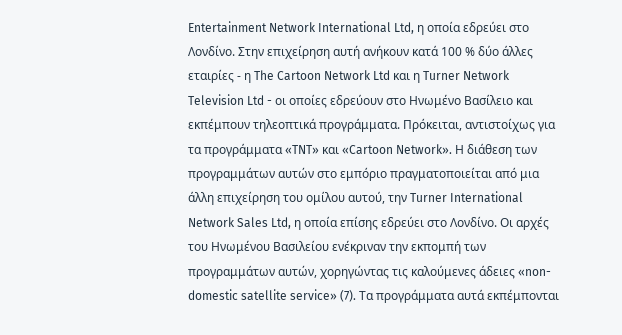Entertainment Network International Ltd, η οποία εδρεύει στο Λονδίνο. Στην επιχείρηση αυτή ανήκουν κατά 100 % δύο άλλες εταιρίες - η The Cartoon Network Ltd και η Turner Network Television Ltd - οι οποίες εδρεύουν στο Ηνωμένο Βασίλειο και εκπέμπουν τηλεοπτικά προγράμματα. Πρόκειται, αντιστοίχως για τα προγράμματα «TNT» και «Cartoon Network». Η διάθεση των προγραμμάτων αυτών στο εμπόριο πραγματοποιείται από μια άλλη επιχείρηση του ομίλου αυτού, την Turner International Network Sales Ltd, η οποία επίσης εδρεύει στο Λονδίνο. Οι αρχές του Ηνωμένου Βασιλείου ενέκριναν την εκπομπή των προγραμμάτων αυτών, χορηγώντας τις καλούμενες άδειες «non-domestic satellite service» (7). Τα προγράμματα αυτά εκπέμπονται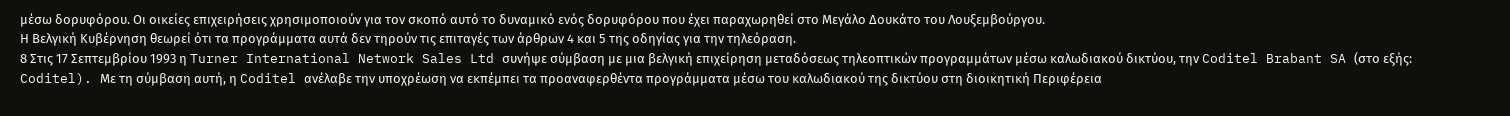μέσω δορυφόρου. Οι οικείες επιχειρήσεις χρησιμοποιούν για τον σκοπό αυτό τo δυναμικό ενός δορυφόρου που έχει παραχωρηθεί στο Μεγάλο Δουκάτο του Λουξεμβούργου.
Η Βελγική Κυβέρνηση θεωρεί ότι τα προγράμματα αυτά δεν τηρούν τις επιταγές των άρθρων 4 και 5 της οδηγίας για την τηλεόραση.
8 Στις 17 Σεπτεμβρίου 1993 η Turner International Network Sales Ltd συνήψε σύμβαση με μια βελγική επιχείρηση μεταδόσεως τηλεοπτικών προγραμμάτων μέσω καλωδιακού δικτύου, την Coditel Brabant SA (στο εξής: Coditel). Με τη σύμβαση αυτή, η Coditel ανέλαβε την υποχρέωση να εκπέμπει τα προαναφερθέντα προγράμματα μέσω του καλωδιακού της δικτύου στη διοικητική Περιφέρεια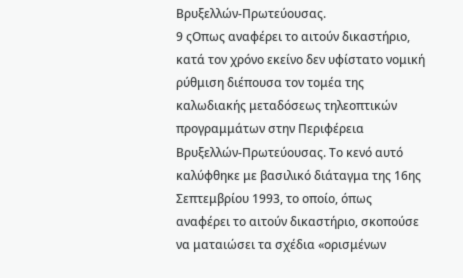Βρυξελλών-Πρωτεύουσας.
9 ςΟπως αναφέρει το αιτούν δικαστήριο, κατά τον χρόνο εκείνο δεν υφίστατο νομική ρύθμιση διέπουσα τον τομέα της καλωδιακής μεταδόσεως τηλεοπτικών προγραμμάτων στην Περιφέρεια Βρυξελλών-Πρωτεύουσας. Το κενό αυτό καλύφθηκε με βασιλικό διάταγμα της 16ης Σεπτεμβρίου 1993, το οποίο, όπως αναφέρει το αιτούν δικαστήριο, σκοπούσε να ματαιώσει τα σχέδια «ορισμένων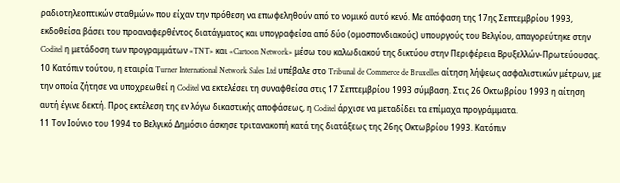ραδιοτηλεοπτικών σταθμών» που είχαν την πρόθεση να επωφεληθούν από το νομικό αυτό κενό. Με απόφαση της 17ης Σεπτεμβρίου 1993, εκδοθείσα βάσει του προαναφερθέντος διατάγματος και υπογραφείσα από δύο (ομοσπονδιακούς) υπουργούς του Βελγίου, απαγορεύτηκε στην Coditel η μετάδοση των προγραμμάτων «TNT» και «Cartoon Network» μέσω του καλωδιακού της δικτύου στην Περιφέρεια Βρυξελλών-Πρωτεύουσας.
10 Κατόπιν τούτου, η εταιρία Turner International Network Sales Ltd υπέβαλε στο Tribunal de Commerce de Bruxelles αίτηση λήψεως ασφαλιστικών μέτρων, με την οποία ζήτησε να υποχρεωθεί η Coditel να εκτελέσει τη συναφθείσα στις 17 Σεπτεμβρίου 1993 σύμβαση. Στις 26 Οκτωβρίου 1993 η αίτηση αυτή έγινε δεκτή. Προς εκτέλεση της εν λόγω δικαστικής αποφάσεως, η Coditel άρχισε να μεταδίδει τα επίμαχα προγράμματα.
11 Τον Ιούνιο του 1994 το Βελγικό Δημόσιο άσκησε τριτανακοπή κατά της διατάξεως της 26ης Οκτωβρίου 1993. Κατόπιν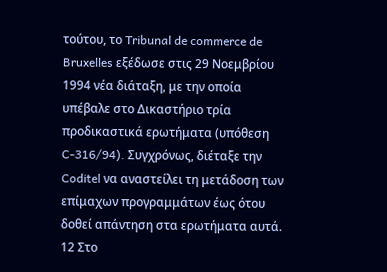τούτου, το Tribunal de commerce de Bruxelles εξέδωσε στις 29 Νοεμβρίου 1994 νέα διάταξη, με την οποία υπέβαλε στο Δικαστήριο τρία προδικαστικά ερωτήματα (υπόθεση C-316/94). Συγχρόνως, διέταξε την Coditel να αναστείλει τη μετάδοση των επίμαχων προγραμμάτων έως ότου δοθεί απάντηση στα ερωτήματα αυτά.
12 Στο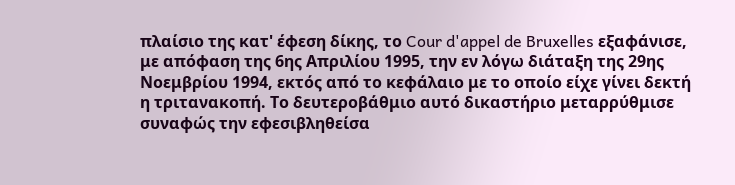πλαίσιο της κατ' έφεση δίκης, το Cour d'appel de Bruxelles εξαφάνισε, με απόφαση της 6ης Απριλίου 1995, την εν λόγω διάταξη της 29ης Νοεμβρίου 1994, εκτός από το κεφάλαιο με το οποίο είχε γίνει δεκτή η τριτανακοπή. Το δευτεροβάθμιο αυτό δικαστήριο μεταρρύθμισε συναφώς την εφεσιβληθείσα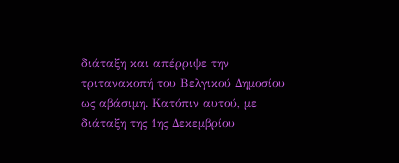διάταξη και απέρριψε την τριτανακοπή του Βελγικού Δημοσίου ως αβάσιμη. Κατόπιν αυτού, με διάταξη της 1ης Δεκεμβρίου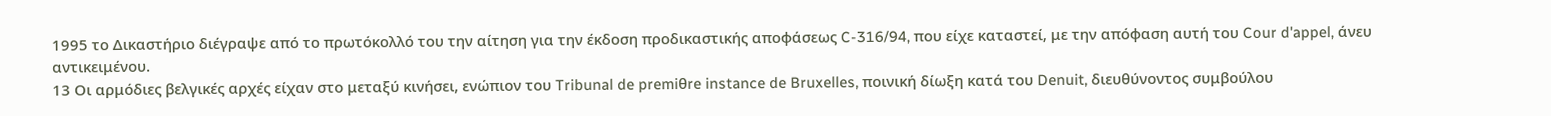1995 το Δικαστήριο διέγραψε από το πρωτόκολλό του την αίτηση για την έκδοση προδικαστικής αποφάσεως C-316/94, που είχε καταστεί, με την απόφαση αυτή του Cour d'appel, άνευ αντικειμένου.
13 Οι αρμόδιες βελγικές αρχές είχαν στο μεταξύ κινήσει, ενώπιον του Tribunal de premiθre instance de Bruxelles, ποινική δίωξη κατά του Denuit, διευθύνοντος συμβούλου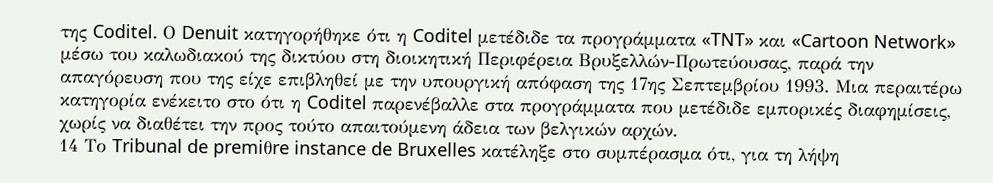της Coditel. Ο Denuit κατηγορήθηκε ότι η Coditel μετέδιδε τα προγράμματα «TNT» και «Cartoon Network» μέσω του καλωδιακού της δικτύου στη διοικητική Περιφέρεια Βρυξελλών-Πρωτεύουσας, παρά την απαγόρευση που της είχε επιβληθεί με την υπουργική απόφαση της 17ης Σεπτεμβρίου 1993. Μια περαιτέρω κατηγορία ενέκειτο στο ότι η Coditel παρενέβαλλε στα προγράμματα που μετέδιδε εμπορικές διαφημίσεις, χωρίς να διαθέτει την προς τούτο απαιτούμενη άδεια των βελγικών αρχών.
14 Το Tribunal de premiθre instance de Bruxelles κατέληξε στο συμπέρασμα ότι, για τη λήψη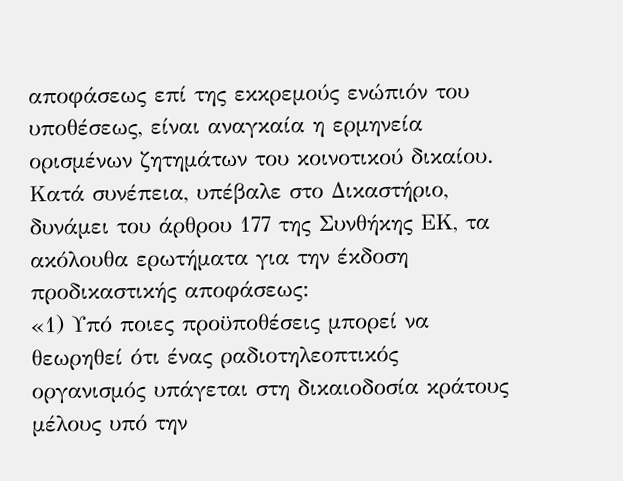αποφάσεως επί της εκκρεμούς ενώπιόν του υποθέσεως, είναι αναγκαία η ερμηνεία ορισμένων ζητημάτων του κοινοτικού δικαίου. Κατά συνέπεια, υπέβαλε στο Δικαστήριο, δυνάμει του άρθρου 177 της Συνθήκης ΕΚ, τα ακόλουθα ερωτήματα για την έκδοση προδικαστικής αποφάσεως:
«1) Υπό ποιες προϋποθέσεις μπορεί να θεωρηθεί ότι ένας ραδιοτηλεοπτικός οργανισμός υπάγεται στη δικαιοδοσία κράτους μέλους υπό την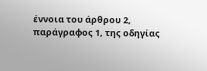έννοια του άρθρου 2, παράγραφος 1, της οδηγίας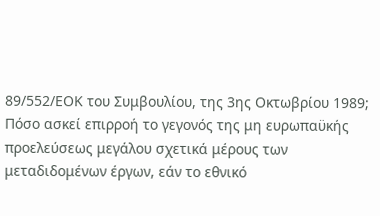89/552/ΕΟΚ του Συμβουλίου, της 3ης Οκτωβρίου 1989; Πόσο ασκεί επιρροή το γεγονός της μη ευρωπαϋκής προελεύσεως μεγάλου σχετικά μέρους των μεταδιδομένων έργων, εάν το εθνικό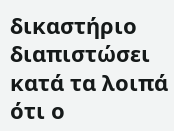δικαστήριο διαπιστώσει κατά τα λοιπά ότι ο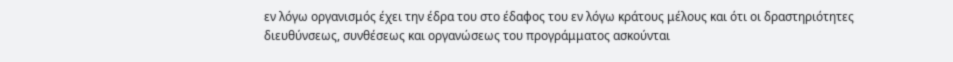εν λόγω οργανισμός έχει την έδρα του στο έδαφος του εν λόγω κράτους μέλους και ότι οι δραστηριότητες διευθύνσεως, συνθέσεως και οργανώσεως του προγράμματος ασκούνται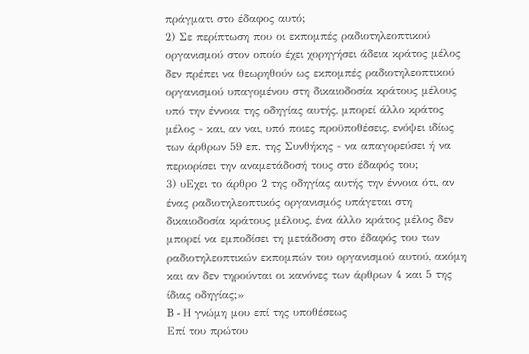πράγματι στο έδαφος αυτό;
2) Σε περίπτωση που οι εκπομπές ραδιοτηλεοπτικού οργανισμού στον οποίο έχει χορηγήσει άδεια κράτος μέλος δεν πρέπει να θεωρηθούν ως εκπομπές ραδιοτηλεοπτικού οργανισμού υπαγομένου στη δικαιοδοσία κράτους μέλους υπό την έννοια της οδηγίας αυτής, μπορεί άλλο κράτος μέλος - και, αν ναι, υπό ποιες προϋποθέσεις, ενόψει ιδίως των άρθρων 59 επ. της Συνθήκης - να απαγορεύσει ή να περιορίσει την αναμετάδοσή τους στο έδαφός του;
3) υΕχει το άρθρο 2 της οδηγίας αυτής την έννοια ότι, αν ένας ραδιοτηλεοπτικός οργανισμός υπάγεται στη δικαιοδοσία κράτους μέλους, ένα άλλο κράτος μέλος δεν μπορεί να εμποδίσει τη μετάδοση στο έδαφός του των ραδιοτηλεοπτικών εκπομπών του οργανισμού αυτού, ακόμη και αν δεν τηρούνται οι κανόνες των άρθρων 4 και 5 της ίδιας οδηγίας;»
B - Η γνώμη μου επί της υποθέσεως
Επί του πρώτου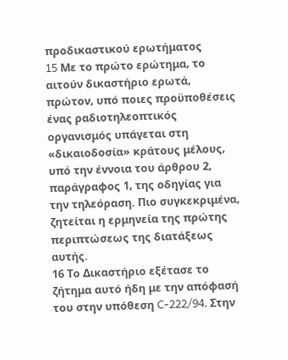προδικαστικού ερωτήματος
15 Mε το πρώτο ερώτημα, το αιτούν δικαστήριο ερωτά, πρώτον, υπό ποιες προϋποθέσεις ένας ραδιοτηλεοπτικός οργανισμός υπάγεται στη «δικαιοδοσία» κράτους μέλους, υπό την έννοια του άρθρου 2, παράγραφος 1, της οδηγίας για την τηλεόραση. Πιο συγκεκριμένα, ζητείται η ερμηνεία της πρώτης περιπτώσεως της διατάξεως αυτής.
16 Το Δικαστήριο εξέτασε το ζήτημα αυτό ήδη με την απόφασή του στην υπόθεση C-222/94. Στην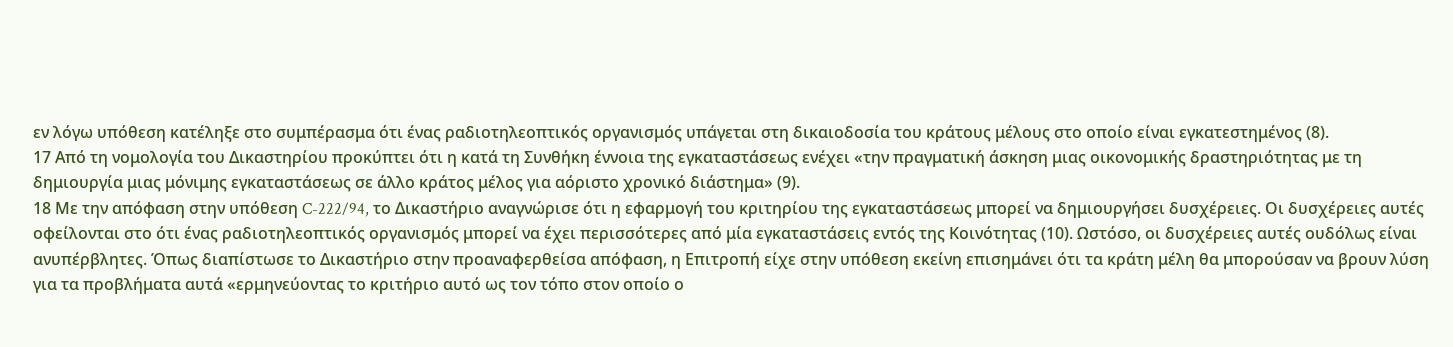εν λόγω υπόθεση κατέληξε στο συμπέρασμα ότι ένας ραδιοτηλεοπτικός οργανισμός υπάγεται στη δικαιοδοσία του κράτους μέλους στο οποίο είναι εγκατεστημένος (8).
17 Από τη νομολογία του Δικαστηρίου προκύπτει ότι η κατά τη Συνθήκη έννοια της εγκαταστάσεως ενέχει «την πραγματική άσκηση μιας οικονομικής δραστηριότητας με τη δημιουργία μιας μόνιμης εγκαταστάσεως σε άλλο κράτος μέλος για αόριστο χρονικό διάστημα» (9).
18 Με την απόφαση στην υπόθεση C-222/94, το Δικαστήριο αναγνώρισε ότι η εφαρμογή του κριτηρίου της εγκαταστάσεως μπορεί να δημιουργήσει δυσχέρειες. Οι δυσχέρειες αυτές οφείλονται στο ότι ένας ραδιοτηλεοπτικός οργανισμός μπορεί να έχει περισσότερες από μία εγκαταστάσεις εντός της Κοινότητας (10). Ωστόσο, οι δυσχέρειες αυτές ουδόλως είναι ανυπέρβλητες. Όπως διαπίστωσε το Δικαστήριο στην προαναφερθείσα απόφαση, η Επιτροπή είχε στην υπόθεση εκείνη επισημάνει ότι τα κράτη μέλη θα μπορούσαν να βρουν λύση για τα προβλήματα αυτά «ερμηνεύοντας το κριτήριο αυτό ως τον τόπο στον οποίο ο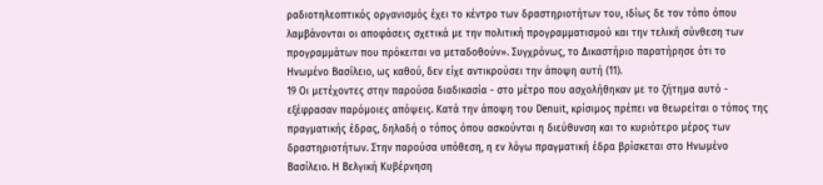ραδιοτηλεοπτικός οργανισμός έχει το κέντρο των δραστηριοτήτων του, ιδίως δε τον τόπο όπου λαμβάνονται οι αποφάσεις σχετικά με την πολιτική προγραμματισμού και την τελική σύνθεση των προγραμμάτων που πρόκειται να μεταδοθούν». Συγχρόνως, το Δικαστήριο παρατήρησε ότι το Ηνωμένο Βασίλειο, ως καθού, δεν είχε αντικρούσει την άποψη αυτή (11).
19 Οι μετέχοντες στην παρούσα διαδικασία - στο μέτρο που ασχολήθηκαν με το ζήτημα αυτό - εξέφρασαν παρόμοιες απόψεις. Κατά την άποψη του Denuit, κρίσιμος πρέπει να θεωρείται ο τόπος της πραγματικής έδρας, δηλαδή ο τόπος όπου ασκούνται η διεύθυνση και το κυριότερο μέρος των δραστηριοτήτων. Στην παρούσα υπόθεση, η εν λόγω πραγματική έδρα βρίσκεται στο Ηνωμένο Βασίλειο. Η Βελγική Κυβέρνηση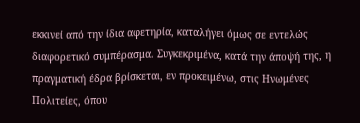εκκινεί από την ίδια αφετηρία, καταλήγει όμως σε εντελώς διαφορετικό συμπέρασμα. Συγκεκριμένα, κατά την άποψή της, η πραγματική έδρα βρίσκεται, εν προκειμένω, στις Ηνωμένες Πολιτείες, όπου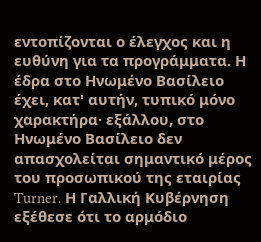εντοπίζονται ο έλεγχος και η ευθύνη για τα προγράμματα. Η έδρα στο Ηνωμένο Βασίλειο έχει, κατ' αυτήν, τυπικό μόνο χαρακτήρα· εξάλλου, στο Ηνωμένο Βασίλειο δεν απασχολείται σημαντικό μέρος του προσωπικού της εταιρίας Turner. Η Γαλλική Κυβέρνηση εξέθεσε ότι το αρμόδιο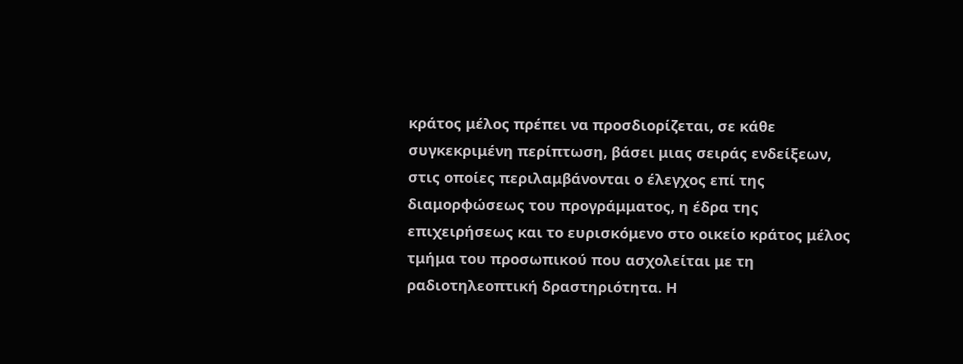κράτος μέλος πρέπει να προσδιορίζεται, σε κάθε συγκεκριμένη περίπτωση, βάσει μιας σειράς ενδείξεων, στις οποίες περιλαμβάνονται ο έλεγχος επί της διαμορφώσεως του προγράμματος, η έδρα της επιχειρήσεως και το ευρισκόμενο στο οικείο κράτος μέλος τμήμα του προσωπικού που ασχολείται με τη ραδιοτηλεοπτική δραστηριότητα. Η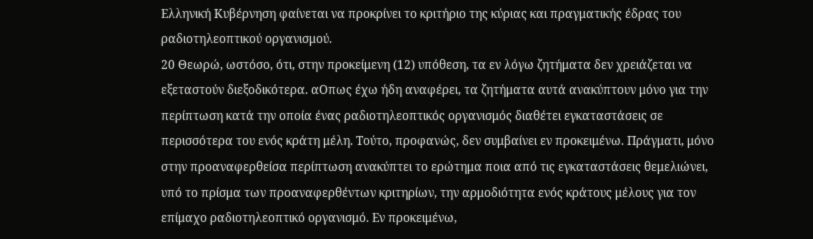Ελληνική Κυβέρνηση φαίνεται να προκρίνει το κριτήριο της κύριας και πραγματικής έδρας του ραδιοτηλεοπτικού οργανισμού.
20 Θεωρώ, ωστόσο, ότι, στην προκείμενη (12) υπόθεση, τα εν λόγω ζητήματα δεν χρειάζεται να εξεταστούν διεξοδικότερα. αΟπως έχω ήδη αναφέρει, τα ζητήματα αυτά ανακύπτουν μόνο για την περίπτωση κατά την οποία ένας ραδιοτηλεοπτικός οργανισμός διαθέτει εγκαταστάσεις σε περισσότερα του ενός κράτη μέλη. Τούτο, προφανώς, δεν συμβαίνει εν προκειμένω. Πράγματι, μόνο στην προαναφερθείσα περίπτωση ανακύπτει το ερώτημα ποια από τις εγκαταστάσεις θεμελιώνει, υπό το πρίσμα των προαναφερθέντων κριτηρίων, την αρμοδιότητα ενός κράτους μέλους για τον επίμαχο ραδιοτηλεοπτικό οργανισμό. Εν προκειμένω,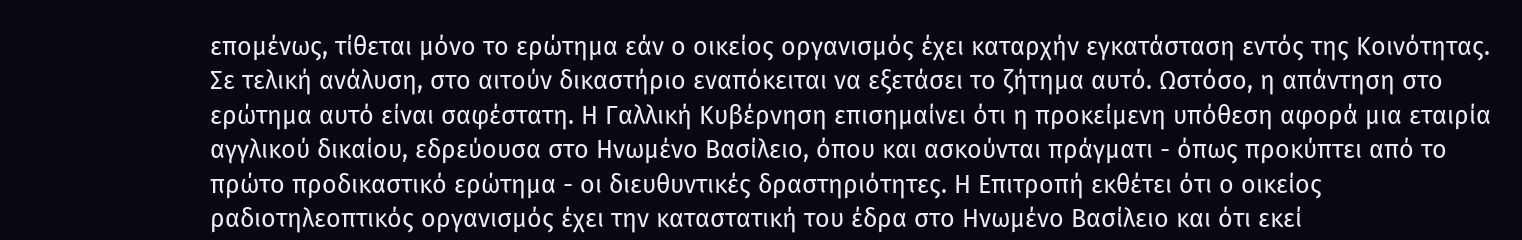επομένως, τίθεται μόνο το ερώτημα εάν ο οικείος οργανισμός έχει καταρχήν εγκατάσταση εντός της Κοινότητας. Σε τελική ανάλυση, στο αιτούν δικαστήριο εναπόκειται να εξετάσει το ζήτημα αυτό. Ωστόσο, η απάντηση στο ερώτημα αυτό είναι σαφέστατη. Η Γαλλική Κυβέρνηση επισημαίνει ότι η προκείμενη υπόθεση αφορά μια εταιρία αγγλικού δικαίου, εδρεύουσα στο Ηνωμένο Βασίλειο, όπου και ασκούνται πράγματι - όπως προκύπτει από το πρώτο προδικαστικό ερώτημα - οι διευθυντικές δραστηριότητες. Η Επιτροπή εκθέτει ότι ο οικείος ραδιοτηλεοπτικός οργανισμός έχει την καταστατική του έδρα στο Ηνωμένο Βασίλειο και ότι εκεί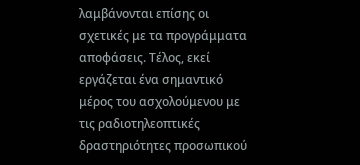λαμβάνονται επίσης οι σχετικές με τα προγράμματα αποφάσεις. Τέλος, εκεί εργάζεται ένα σημαντικό μέρος του ασχολούμενου με τις ραδιοτηλεοπτικές δραστηριότητες προσωπικού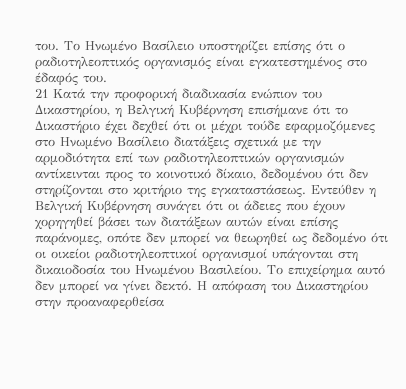του. Το Ηνωμένο Βασίλειο υποστηρίζει επίσης ότι ο ραδιοτηλεοπτικός οργανισμός είναι εγκατεστημένος στο έδαφός του.
21 Κατά την προφορική διαδικασία ενώπιον του Δικαστηρίου, η Βελγική Κυβέρνηση επισήμανε ότι το Δικαστήριο έχει δεχθεί ότι οι μέχρι τούδε εφαρμοζόμενες στο Ηνωμένο Βασίλειο διατάξεις σχετικά με την αρμοδιότητα επί των ραδιοτηλεοπτικών οργανισμών αντίκεινται προς το κοινοτικό δίκαιο, δεδομένου ότι δεν στηρίζονται στο κριτήριο της εγκαταστάσεως. Εντεύθεν η Βελγική Κυβέρνηση συνάγει ότι οι άδειες που έχουν χορηγηθεί βάσει των διατάξεων αυτών είναι επίσης παράνομες, οπότε δεν μπορεί να θεωρηθεί ως δεδομένο ότι οι οικείοι ραδιοτηλεοπτικοί οργανισμοί υπάγονται στη δικαιοδοσία του Ηνωμένου Βασιλείου. Το επιχείρημα αυτό δεν μπορεί να γίνει δεκτό. Η απόφαση του Δικαστηρίου στην προαναφερθείσα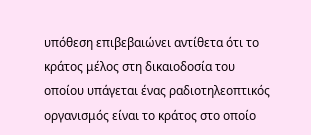υπόθεση επιβεβαιώνει αντίθετα ότι το κράτος μέλος στη δικαιοδοσία του οποίου υπάγεται ένας ραδιοτηλεοπτικός οργανισμός είναι το κράτος στο οποίο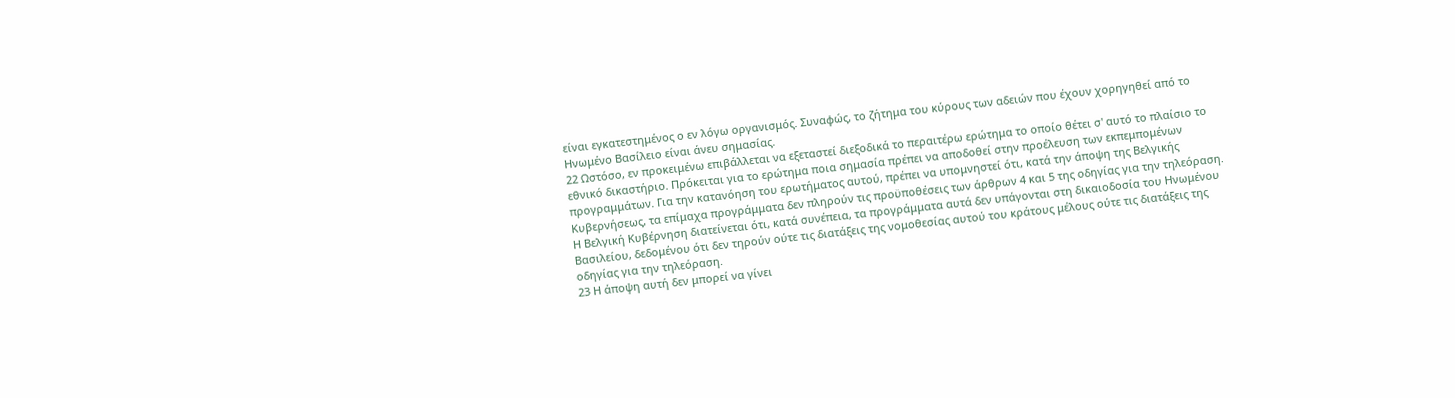είναι εγκατεστημένος ο εν λόγω οργανισμός. Συναφώς, το ζήτημα του κύρους των αδειών που έχουν χορηγηθεί από το Ηνωμένο Βασίλειο είναι άνευ σημασίας.
22 Ωστόσο, εν προκειμένω επιβάλλεται να εξεταστεί διεξοδικά το περαιτέρω ερώτημα το οποίο θέτει σ' αυτό το πλαίσιο το εθνικό δικαστήριο. Πρόκειται για το ερώτημα ποια σημασία πρέπει να αποδοθεί στην προέλευση των εκπεμπομένων προγραμμάτων. Για την κατανόηση του ερωτήματος αυτού, πρέπει να υπομνηστεί ότι, κατά την άποψη της Βελγικής Κυβερνήσεως, τα επίμαχα προγράμματα δεν πληρούν τις προϋποθέσεις των άρθρων 4 και 5 της οδηγίας για την τηλεόραση. Η Βελγική Κυβέρνηση διατείνεται ότι, κατά συνέπεια, τα προγράμματα αυτά δεν υπάγονται στη δικαιοδοσία του Ηνωμένου Βασιλείου, δεδομένου ότι δεν τηρούν ούτε τις διατάξεις της νομοθεσίας αυτού του κράτους μέλους ούτε τις διατάξεις της οδηγίας για την τηλεόραση.
23 Η άποψη αυτή δεν μπορεί να γίνει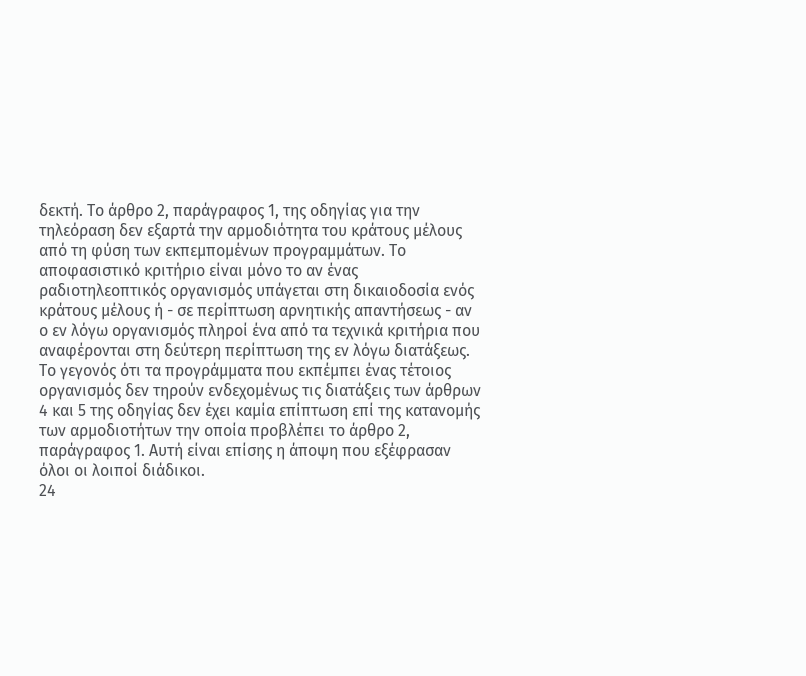δεκτή. Το άρθρο 2, παράγραφος 1, της οδηγίας για την τηλεόραση δεν εξαρτά την αρμοδιότητα του κράτους μέλους από τη φύση των εκπεμπομένων προγραμμάτων. Το αποφασιστικό κριτήριο είναι μόνο το αν ένας ραδιοτηλεοπτικός οργανισμός υπάγεται στη δικαιοδοσία ενός κράτους μέλους ή - σε περίπτωση αρνητικής απαντήσεως - αν ο εν λόγω οργανισμός πληροί ένα από τα τεχνικά κριτήρια που αναφέρονται στη δεύτερη περίπτωση της εν λόγω διατάξεως. Το γεγονός ότι τα προγράμματα που εκπέμπει ένας τέτοιος οργανισμός δεν τηρούν ενδεχομένως τις διατάξεις των άρθρων 4 και 5 της οδηγίας δεν έχει καμία επίπτωση επί της κατανομής των αρμοδιοτήτων την οποία προβλέπει το άρθρο 2, παράγραφος 1. Αυτή είναι επίσης η άποψη που εξέφρασαν όλοι οι λοιποί διάδικοι.
24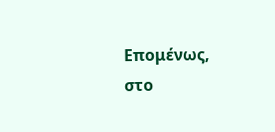Επομένως, στο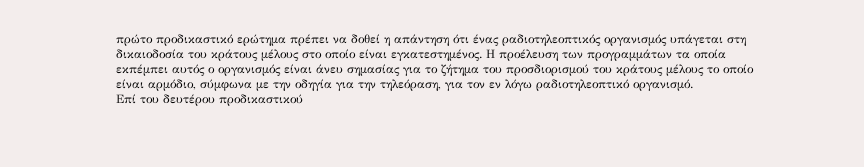πρώτο προδικαστικό ερώτημα πρέπει να δοθεί η απάντηση ότι ένας ραδιοτηλεοπτικός οργανισμός υπάγεται στη δικαιοδοσία του κράτους μέλους στο οποίο είναι εγκατεστημένος. Η προέλευση των προγραμμάτων τα οποία εκπέμπει αυτός ο οργανισμός είναι άνευ σημασίας για το ζήτημα του προσδιορισμού του κράτους μέλους το οποίο είναι αρμόδιο, σύμφωνα με την οδηγία για την τηλεόραση, για τον εν λόγω ραδιοτηλεοπτικό οργανισμό.
Επί του δευτέρου προδικαστικού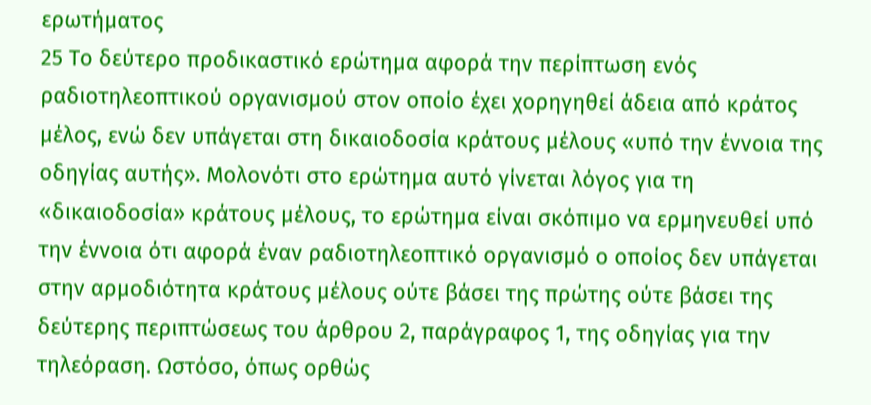ερωτήματος
25 Το δεύτερο προδικαστικό ερώτημα αφορά την περίπτωση ενός ραδιοτηλεοπτικού οργανισμού στον οποίο έχει χορηγηθεί άδεια από κράτος μέλος, ενώ δεν υπάγεται στη δικαιοδοσία κράτους μέλους «υπό την έννοια της οδηγίας αυτής». Μολονότι στο ερώτημα αυτό γίνεται λόγος για τη «δικαιοδοσία» κράτους μέλους, το ερώτημα είναι σκόπιμο να ερμηνευθεί υπό την έννοια ότι αφορά έναν ραδιοτηλεοπτικό οργανισμό ο οποίος δεν υπάγεται στην αρμοδιότητα κράτους μέλους ούτε βάσει της πρώτης ούτε βάσει της δεύτερης περιπτώσεως του άρθρου 2, παράγραφος 1, της οδηγίας για την τηλεόραση. Ωστόσο, όπως ορθώς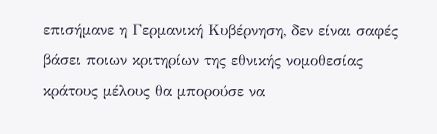επισήμανε η Γερμανική Κυβέρνηση, δεν είναι σαφές βάσει ποιων κριτηρίων της εθνικής νομοθεσίας κράτους μέλους θα μπορούσε να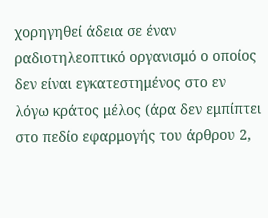χορηγηθεί άδεια σε έναν ραδιοτηλεοπτικό οργανισμό ο οποίος δεν είναι εγκατεστημένος στο εν λόγω κράτος μέλος (άρα δεν εμπίπτει στο πεδίο εφαρμογής του άρθρου 2,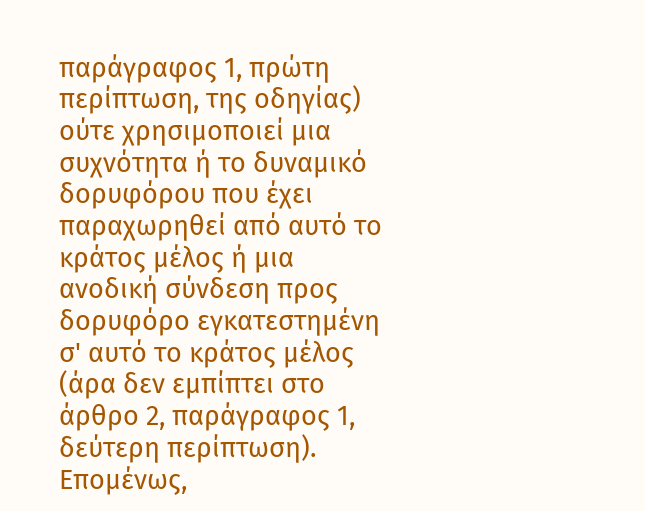παράγραφος 1, πρώτη περίπτωση, της οδηγίας) ούτε χρησιμοποιεί μια συχνότητα ή το δυναμικό δορυφόρου που έχει παραχωρηθεί από αυτό το κράτος μέλος ή μια ανοδική σύνδεση προς δορυφόρο εγκατεστημένη σ' αυτό το κράτος μέλος (άρα δεν εμπίπτει στο άρθρο 2, παράγραφος 1, δεύτερη περίπτωση). Επομένως,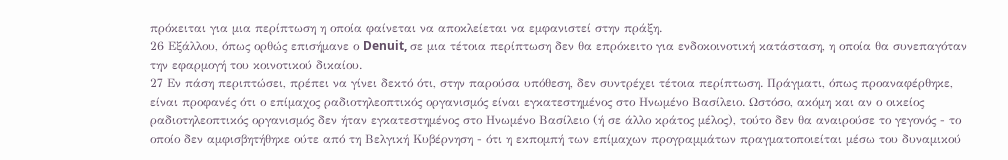πρόκειται για μια περίπτωση η οποία φαίνεται να αποκλείεται να εμφανιστεί στην πράξη.
26 Εξάλλου, όπως ορθώς επισήμανε ο Denuit, σε μια τέτοια περίπτωση δεν θα επρόκειτο για ενδοκοινοτική κατάσταση, η οποία θα συνεπαγόταν την εφαρμογή του κοινοτικού δικαίου.
27 Εν πάση περιπτώσει, πρέπει να γίνει δεκτό ότι, στην παρούσα υπόθεση, δεν συντρέχει τέτοια περίπτωση. Πράγματι, όπως προαναφέρθηκε, είναι προφανές ότι ο επίμαχος ραδιοτηλεοπτικός οργανισμός είναι εγκατεστημένος στο Ηνωμένο Βασίλειο. Ωστόσο, ακόμη και αν ο οικείος ραδιοτηλεοπτικός οργανισμός δεν ήταν εγκατεστημένος στο Ηνωμένο Βασίλειο (ή σε άλλο κράτος μέλος), τούτο δεν θα αναιρούσε το γεγονός - το οποίο δεν αμφισβητήθηκε ούτε από τη Βελγική Κυβέρνηση - ότι η εκπομπή των επίμαχων προγραμμάτων πραγματοποιείται μέσω του δυναμικού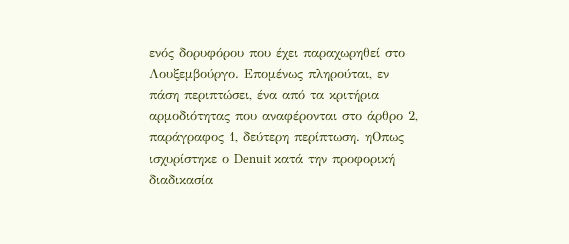ενός δορυφόρου που έχει παραχωρηθεί στο Λουξεμβούργο. Επομένως πληρούται, εν πάση περιπτώσει, ένα από τα κριτήρια αρμοδιότητας που αναφέρονται στο άρθρο 2, παράγραφος 1, δεύτερη περίπτωση. ηΟπως ισχυρίστηκε ο Denuit κατά την προφορική διαδικασία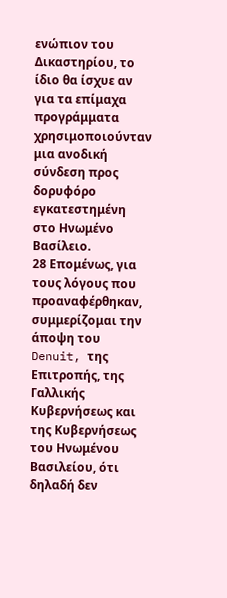ενώπιον του Δικαστηρίου, το ίδιο θα ίσχυε αν για τα επίμαχα προγράμματα χρησιμοποιούνταν μια ανοδική σύνδεση προς δορυφόρο εγκατεστημένη στο Ηνωμένο Βασίλειο.
28 Επομένως, για τους λόγους που προαναφέρθηκαν, συμμερίζομαι την άποψη του Denuit, της Επιτροπής, της Γαλλικής Κυβερνήσεως και της Κυβερνήσεως του Ηνωμένου Βασιλείου, ότι δηλαδή δεν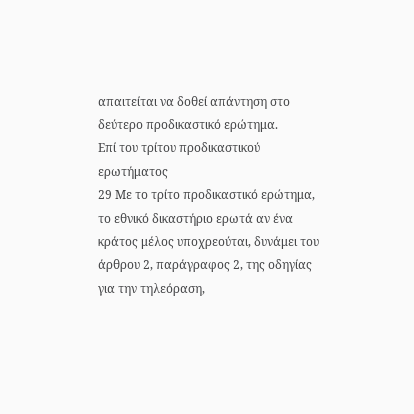απαιτείται να δοθεί απάντηση στο δεύτερο προδικαστικό ερώτημα.
Επί του τρίτου προδικαστικού ερωτήματος
29 Με το τρίτο προδικαστικό ερώτημα, το εθνικό δικαστήριο ερωτά αν ένα κράτος μέλος υποχρεούται, δυνάμει του άρθρου 2, παράγραφος 2, της οδηγίας για την τηλεόραση,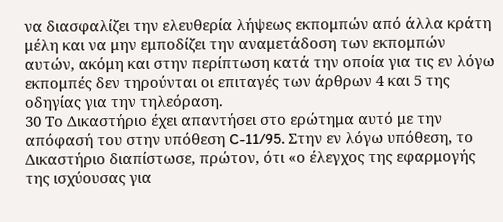να διασφαλίζει την ελευθερία λήψεως εκπομπών από άλλα κράτη μέλη και να μην εμποδίζει την αναμετάδοση των εκπομπών αυτών, ακόμη και στην περίπτωση κατά την οποία για τις εν λόγω εκπομπές δεν τηρούνται οι επιταγές των άρθρων 4 και 5 της οδηγίας για την τηλεόραση.
30 Το Δικαστήριο έχει απαντήσει στο ερώτημα αυτό με την απόφασή του στην υπόθεση C-11/95. Στην εν λόγω υπόθεση, το Δικαστήριο διαπίστωσε, πρώτον, ότι «ο έλεγχος της εφαρμογής της ισχύουσας για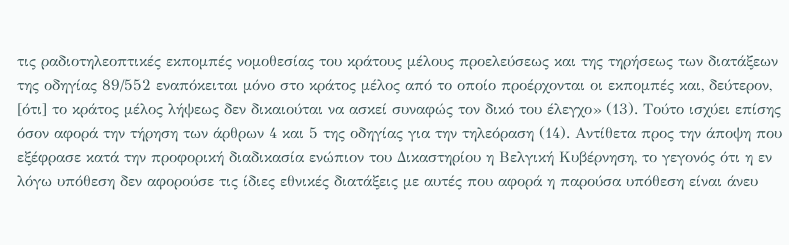τις ραδιοτηλεοπτικές εκπομπές νομοθεσίας του κράτους μέλους προελεύσεως και της τηρήσεως των διατάξεων της οδηγίας 89/552 εναπόκειται μόνο στο κράτος μέλος από το οποίο προέρχονται οι εκπομπές και, δεύτερον, [ότι] το κράτος μέλος λήψεως δεν δικαιούται να ασκεί συναφώς τον δικό του έλεγχο» (13). Τούτο ισχύει επίσης όσον αφορά την τήρηση των άρθρων 4 και 5 της οδηγίας για την τηλεόραση (14). Αντίθετα προς την άποψη που εξέφρασε κατά την προφορική διαδικασία ενώπιον του Δικαστηρίου η Βελγική Κυβέρνηση, το γεγονός ότι η εν λόγω υπόθεση δεν αφορούσε τις ίδιες εθνικές διατάξεις με αυτές που αφορά η παρούσα υπόθεση είναι άνευ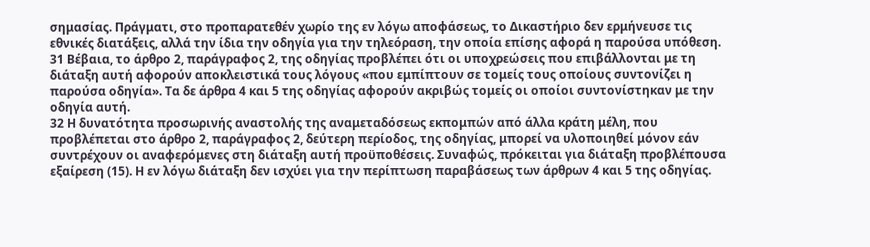σημασίας. Πράγματι, στο προπαρατεθέν χωρίο της εν λόγω αποφάσεως, το Δικαστήριο δεν ερμήνευσε τις εθνικές διατάξεις, αλλά την ίδια την οδηγία για την τηλεόραση, την οποία επίσης αφορά η παρούσα υπόθεση.
31 Βέβαια, το άρθρο 2, παράγραφος 2, της οδηγίας προβλέπει ότι οι υποχρεώσεις που επιβάλλονται με τη διάταξη αυτή αφορούν αποκλειστικά τους λόγους «που εμπίπτουν σε τομείς τους οποίους συντονίζει η παρούσα οδηγία». Τα δε άρθρα 4 και 5 της οδηγίας αφορούν ακριβώς τομείς οι οποίοι συντονίστηκαν με την οδηγία αυτή.
32 Η δυνατότητα προσωρινής αναστολής της αναμεταδόσεως εκπομπών από άλλα κράτη μέλη, που προβλέπεται στο άρθρο 2, παράγραφος 2, δεύτερη περίοδος, της οδηγίας, μπορεί να υλοποιηθεί μόνον εάν συντρέχουν οι αναφερόμενες στη διάταξη αυτή προϋποθέσεις. Συναφώς, πρόκειται για διάταξη προβλέπουσα εξαίρεση (15). Η εν λόγω διάταξη δεν ισχύει για την περίπτωση παραβάσεως των άρθρων 4 και 5 της οδηγίας.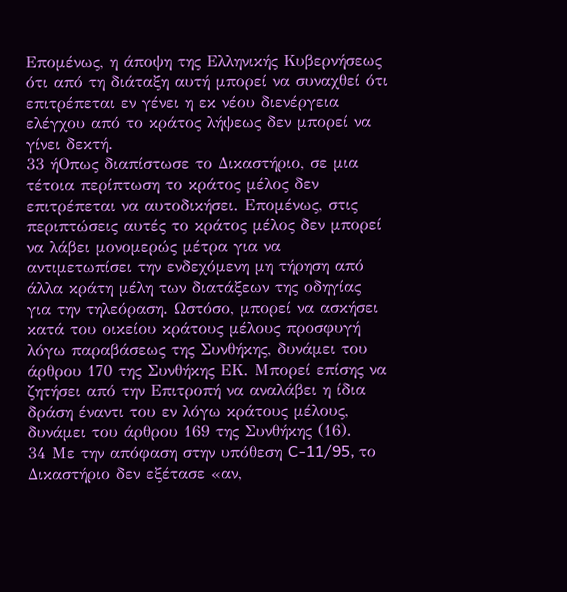Επομένως, η άποψη της Ελληνικής Κυβερνήσεως ότι από τη διάταξη αυτή μπορεί να συναχθεί ότι επιτρέπεται εν γένει η εκ νέου διενέργεια ελέγχου από το κράτος λήψεως δεν μπορεί να γίνει δεκτή.
33 ήΟπως διαπίστωσε το Δικαστήριο, σε μια τέτοια περίπτωση το κράτος μέλος δεν επιτρέπεται να αυτοδικήσει. Επομένως, στις περιπτώσεις αυτές το κράτος μέλος δεν μπορεί να λάβει μονομερώς μέτρα για να αντιμετωπίσει την ενδεχόμενη μη τήρηση από άλλα κράτη μέλη των διατάξεων της οδηγίας για την τηλεόραση. Ωστόσο, μπορεί να ασκήσει κατά του οικείου κράτους μέλους προσφυγή λόγω παραβάσεως της Συνθήκης, δυνάμει του άρθρου 170 της Συνθήκης ΕΚ. Μπορεί επίσης να ζητήσει από την Επιτροπή να αναλάβει η ίδια δράση έναντι του εν λόγω κράτους μέλους, δυνάμει του άρθρου 169 της Συνθήκης (16).
34 Με την απόφαση στην υπόθεση C-11/95, το Δικαστήριο δεν εξέτασε «αν,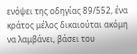ενόψει της οδηγίας 89/552, ένα κράτος μέλος δικαιούται ακόμη να λαμβάνει, βάσει του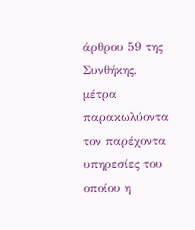άρθρου 59 της Συνθήκης, μέτρα παρακωλύοντα τον παρέχοντα υπηρεσίες του οποίου η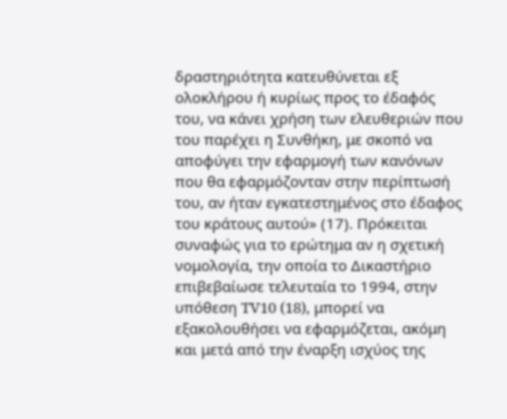δραστηριότητα κατευθύνεται εξ ολοκλήρου ή κυρίως προς το έδαφός του, να κάνει χρήση των ελευθεριών που του παρέχει η Συνθήκη, με σκοπό να αποφύγει την εφαρμογή των κανόνων που θα εφαρμόζονταν στην περίπτωσή του, αν ήταν εγκατεστημένος στο έδαφος του κράτους αυτού» (17). Πρόκειται συναφώς για το ερώτημα αν η σχετική νομολογία, την οποία το Δικαστήριο επιβεβαίωσε τελευταία το 1994, στην υπόθεση TV10 (18), μπορεί να εξακολουθήσει να εφαρμόζεται, ακόμη και μετά από την έναρξη ισχύος της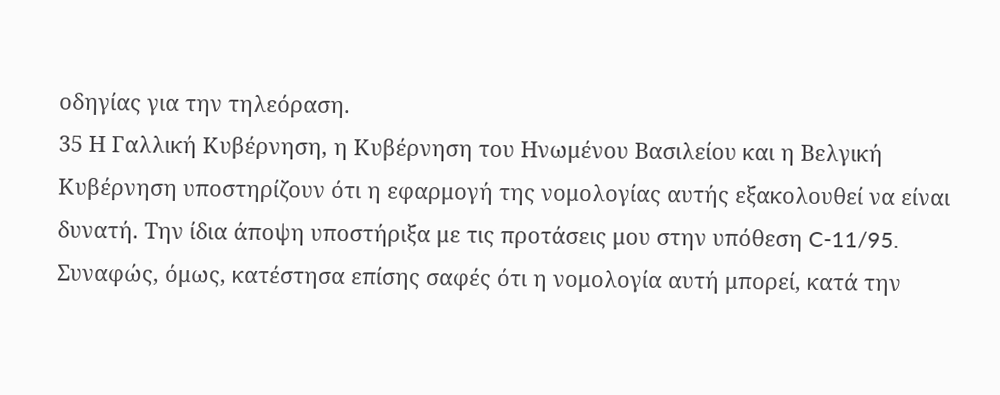οδηγίας για την τηλεόραση.
35 Η Γαλλική Κυβέρνηση, η Κυβέρνηση του Ηνωμένου Βασιλείου και η Βελγική Κυβέρνηση υποστηρίζουν ότι η εφαρμογή της νομολογίας αυτής εξακολουθεί να είναι δυνατή. Την ίδια άποψη υποστήριξα με τις προτάσεις μου στην υπόθεση C-11/95. Συναφώς, όμως, κατέστησα επίσης σαφές ότι η νομολογία αυτή μπορεί, κατά την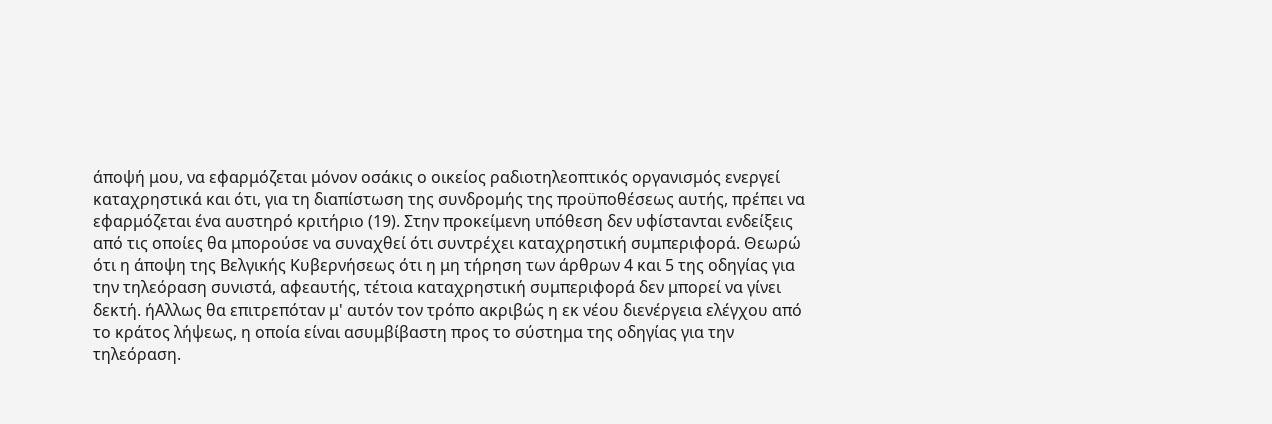άποψή μου, να εφαρμόζεται μόνον οσάκις ο οικείος ραδιοτηλεοπτικός οργανισμός ενεργεί καταχρηστικά και ότι, για τη διαπίστωση της συνδρομής της προϋποθέσεως αυτής, πρέπει να εφαρμόζεται ένα αυστηρό κριτήριο (19). Στην προκείμενη υπόθεση δεν υφίστανται ενδείξεις από τις οποίες θα μπορούσε να συναχθεί ότι συντρέχει καταχρηστική συμπεριφορά. Θεωρώ ότι η άποψη της Βελγικής Κυβερνήσεως ότι η μη τήρηση των άρθρων 4 και 5 της οδηγίας για την τηλεόραση συνιστά, αφεαυτής, τέτοια καταχρηστική συμπεριφορά δεν μπορεί να γίνει δεκτή. ήΑλλως θα επιτρεπόταν μ' αυτόν τον τρόπο ακριβώς η εκ νέου διενέργεια ελέγχου από το κράτος λήψεως, η οποία είναι ασυμβίβαστη προς το σύστημα της οδηγίας για την τηλεόραση.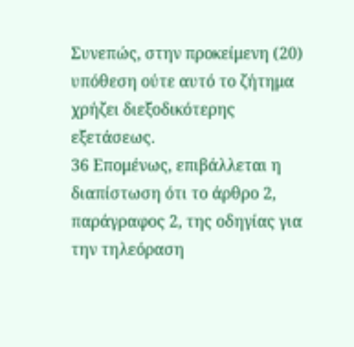Συνεπώς, στην προκείμενη (20) υπόθεση ούτε αυτό το ζήτημα χρήζει διεξοδικότερης εξετάσεως.
36 Επομένως, επιβάλλεται η διαπίστωση ότι το άρθρο 2, παράγραφος 2, της οδηγίας για την τηλεόραση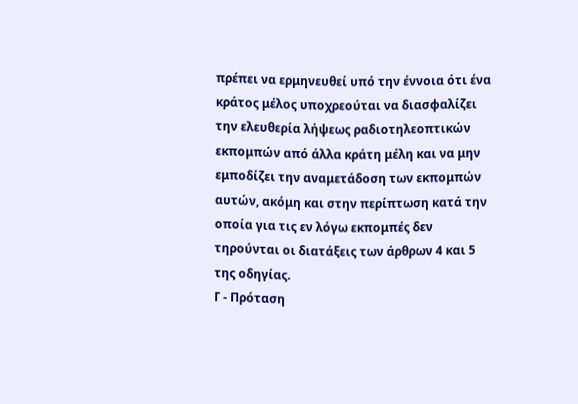πρέπει να ερμηνευθεί υπό την έννοια ότι ένα κράτος μέλος υποχρεούται να διασφαλίζει την ελευθερία λήψεως ραδιοτηλεοπτικών εκπομπών από άλλα κράτη μέλη και να μην εμποδίζει την αναμετάδοση των εκπομπών αυτών, ακόμη και στην περίπτωση κατά την οποία για τις εν λόγω εκπομπές δεν τηρούνται οι διατάξεις των άρθρων 4 και 5 της οδηγίας.
Γ - Πρόταση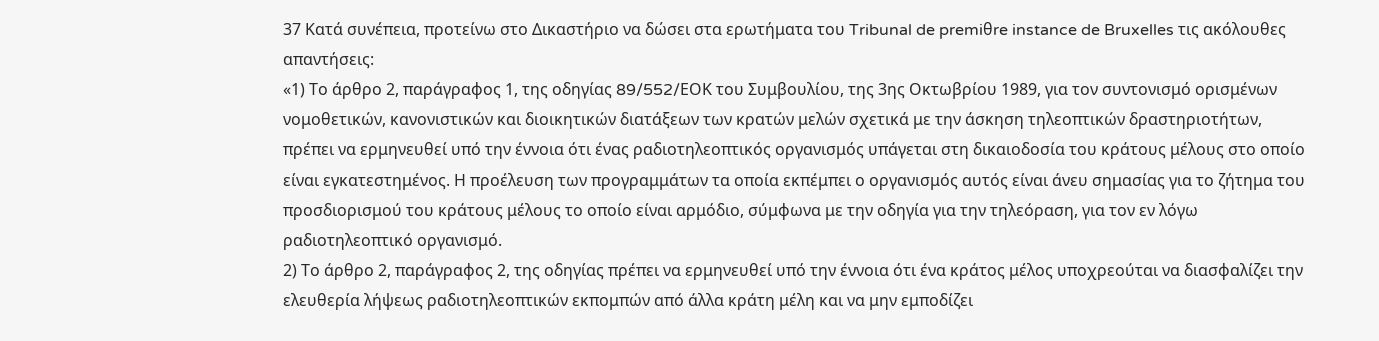37 Κατά συνέπεια, προτείνω στο Δικαστήριο να δώσει στα ερωτήματα του Tribunal de premiθre instance de Bruxelles τις ακόλουθες απαντήσεις:
«1) Το άρθρο 2, παράγραφος 1, της οδηγίας 89/552/EΟΚ του Συμβουλίου, της 3ης Οκτωβρίου 1989, για τον συντονισμό ορισμένων νομοθετικών, κανονιστικών και διοικητικών διατάξεων των κρατών μελών σχετικά με την άσκηση τηλεοπτικών δραστηριοτήτων, πρέπει να ερμηνευθεί υπό την έννοια ότι ένας ραδιοτηλεοπτικός οργανισμός υπάγεται στη δικαιοδοσία του κράτους μέλους στο οποίο είναι εγκατεστημένος. Η προέλευση των προγραμμάτων τα οποία εκπέμπει ο οργανισμός αυτός είναι άνευ σημασίας για το ζήτημα του προσδιορισμού του κράτους μέλους το οποίο είναι αρμόδιο, σύμφωνα με την οδηγία για την τηλεόραση, για τον εν λόγω ραδιοτηλεοπτικό οργανισμό.
2) Το άρθρο 2, παράγραφος 2, της οδηγίας πρέπει να ερμηνευθεί υπό την έννοια ότι ένα κράτος μέλος υποχρεούται να διασφαλίζει την ελευθερία λήψεως ραδιοτηλεοπτικών εκπομπών από άλλα κράτη μέλη και να μην εμποδίζει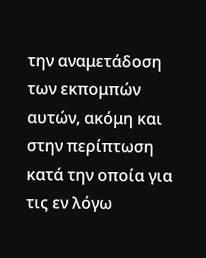την αναμετάδοση των εκπομπών αυτών, ακόμη και στην περίπτωση κατά την οποία για τις εν λόγω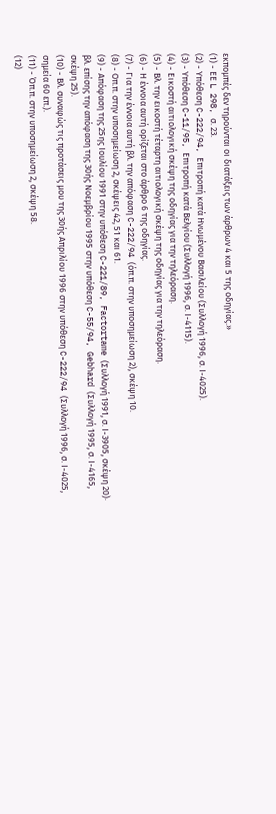εκπομπές δεν τηρούνται οι διατάξεις των άρθρων 4 και 5 της οδηγίας.»
(1) - ΕΕ L 298, σ. 23.
(2) - Υπόθεση C-222/94, Επιτροπή κατά Ηνωμένου Βασιλείου (Συλλογή 1996, σ. Ι-4025).
(3) - Υπόθεση C-11/95, Επιτροπή κατά Βελγίου (Συλλογή 1996, σ. Ι-4115).
(4) - Εικοστή αιτιολογική σκέψη της οδηγίας για την τηλεόραση.
(5) - Βλ. την εικοστή τέταρτη αιτιολογική σκέψη της οδηγίας για την τηλεόραση.
(6) - Η έννοια αυτή ορίζεται στο άρθρο 6 της οδηγίας.
(7) - Για την έννοια αυτή βλ. την απόφαση C-222/94 (όπ.π. στην υποσημείωση 2), σκέψη 10.
(8) - Οπ.π. στην υποσημείωση 2, σκέψεις 42, 51 και 61.
(9) - Απόφαση της 25ης Ιουλίου 1991 στην υπόθεση C-221/89, Factortame (Συλλογή 1991, σ. Ι-3905, σκέψη 20)· βλ. επίσης την απόφαση της 30ής Νοεμβρίου 1995 στην υπόθεση C-55/94, Gebhard (Συλλογή 1995, σ. Ι-4165, σκέψη 25).
(10) - Βλ. συναφώς τις προτάσεις μου της 30ής Απριλίου 1996 στην υπόθεση C-222/94 (Συλλογή 1996, σ. Ι-4025, σημεία 60 επ.).
(11) - Όπ.π. στην υποσημείωση 2, σκέψη 58.
(12)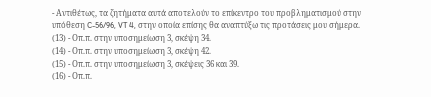- Αντιθέτως, τα ζητήματα αυτά αποτελούν το επίκεντρο του προβληματισμού στην υπόθεση C-56/96, VT 4, στην οποία επίσης θα αναπτύξω τις προτάσεις μου σήμερα.
(13) - Οπ.π. στην υποσημείωση 3, σκέψη 34.
(14) - Οπ.π. στην υποσημείωση 3, σκέψη 42.
(15) - Οπ.π. στην υποσημείωση 3, σκέψεις 36 και 39.
(16) - Οπ.π.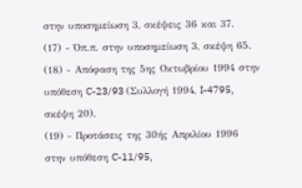στην υποσημείωση 3, σκέψεις 36 και 37.
(17) - Όπ.π. στην υποσημείωση 3, σκέψη 65.
(18) - Απόφαση της 5ης Οκτωβρίου 1994 στην υπόθεση C-23/93 (Συλλογή 1994, I-4795, σκέψη 20).
(19) - Προτάσεις της 30ής Απριλίου 1996 στην υπόθεση C-11/95,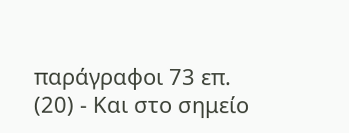παράγραφοι 73 επ.
(20) - Και στο σημείο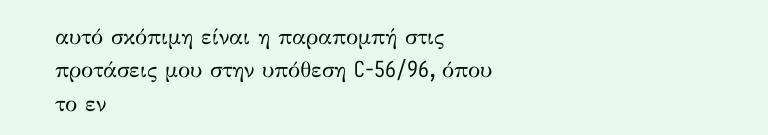αυτό σκόπιμη είναι η παραπομπή στις προτάσεις μου στην υπόθεση C-56/96, όπου το εν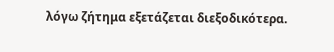λόγω ζήτημα εξετάζεται διεξοδικότερα.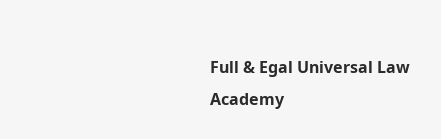Full & Egal Universal Law Academy